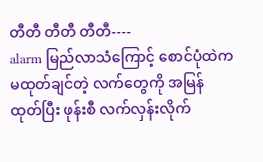တီတီ တီတီ တီတီ----
alarm မြည်လာသံကြောင့် စောင်ပုံထဲက မထုတ်ချင်တဲ့ လက်တွေကို အမြန်ထုတ်ပြီး ဖုန်းစီ လက်လှန်းလိုက်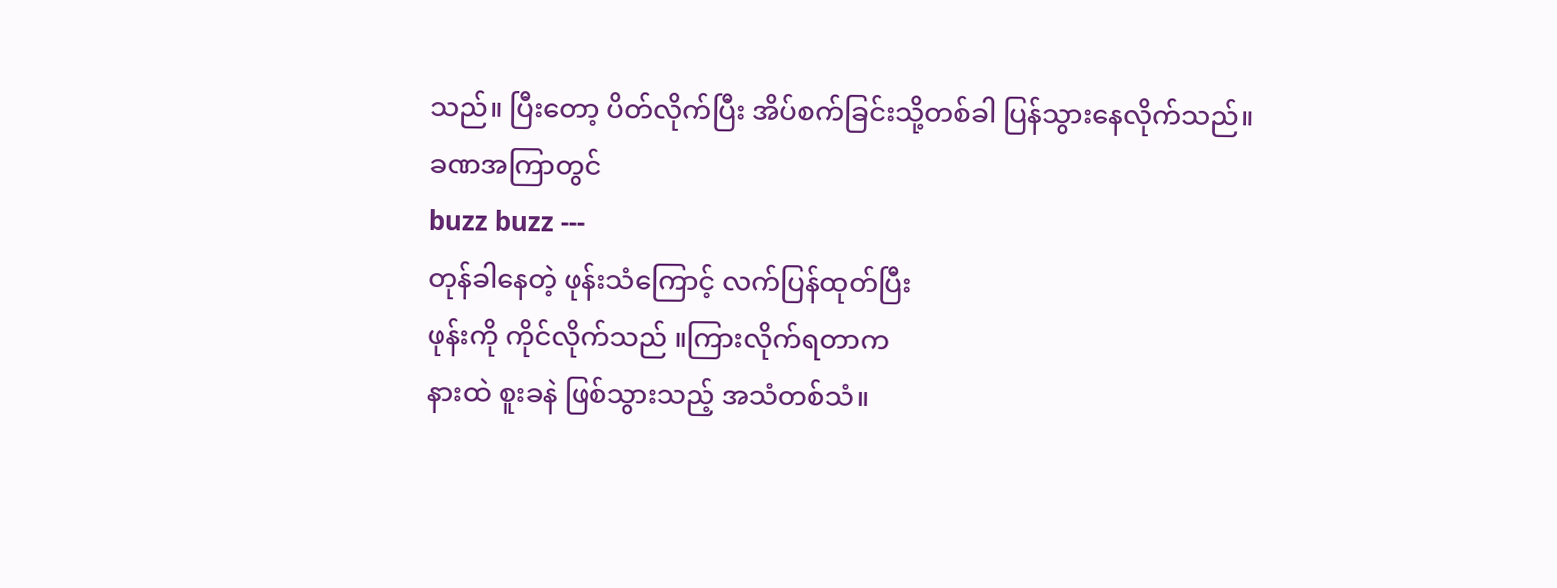သည်။ ပြီးတော့ ပိတ်လိုက်ပြီး အိပ်စက်ခြင်းသို့တစ်ခါ ပြန်သွားနေလိုက်သည်။
ခဏအကြာတွင်
buzz buzz ---
တုန်ခါနေတဲ့ ဖုန်းသံကြောင့် လက်ပြန်ထုတ်ပြီး
ဖုန်းကို ကိုင်လိုက်သည် ။ကြားလိုက်ရတာက
နားထဲ စူးခနဲ ဖြစ်သွားသည့် အသံတစ်သံ။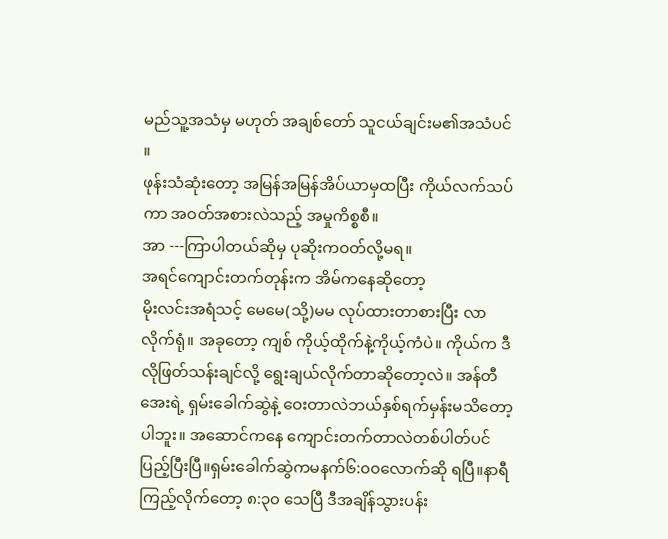မည်သူ့အသံမှ မဟုတ် အချစ်တော် သူငယ်ချင်းမ၏အသံပင် ။
ဖုန်းသံဆုံးတော့ အမြန်အမြန်အိပ်ယာမှထပြီး ကိုယ်လက်သပ်ကာ အဝတ်အစားလဲသည့် အမှုကိစ္စစီ။
အာ ---ကြာပါတယ်ဆိုမှ ပုဆိုးကဝတ်လို့မရ။
အရင်ကျောင်းတက်တုန်းက အိမ်ကနေဆိုတော့
မိုးလင်းအရံသင့် မေမေ(သို့)မမ လုပ်ထားတာစားပြီး လာလိုက်ရုံ။ အခုတော့ ကျစ် ကိုယ့်ထိုက်နဲ့ကိုယ့်ကံပဲ။ ကိုယ်က ဒီလိုဖြတ်သန်းချင်လို့ ရွေးချယ်လိုက်တာဆိုတော့လဲ။ အန်တီအေးရဲ့ ရှမ်းခေါက်ဆွဲနဲ့ ဝေးတာလဲဘယ်နှစ်ရက်မှန်းမသိတော့ပါဘူး။ အဆောင်ကနေ ကျောင်းတက်တာလဲတစ်ပါတ်ပင် ပြည့်ပြီးပြီ။ရှမ်းခေါက်ဆွဲကမနက်၆:၀၀လောက်ဆို ရပြီ။နာရီကြည့်လိုက်တော့ ၈:၃၀ သေပြီ ဒီအချိန်သွားပန်း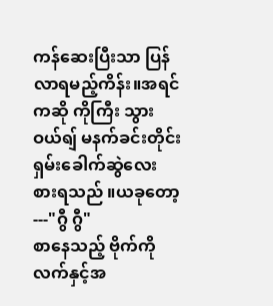ကန်ဆေးပြီးသာ ပြန်လာရမည့်ကိန်း။အရင်ကဆို ကိုကြီး သွားဝယ်ရျ် မနက်ခင်းတိုင်းရှမ်းခေါက်ဆွဲလေး စားရသည် ။ယခုတော့---"ဂွီ ဂွီ"
စာနေသည့် ဗိုက်ကို လက်နှင့်အ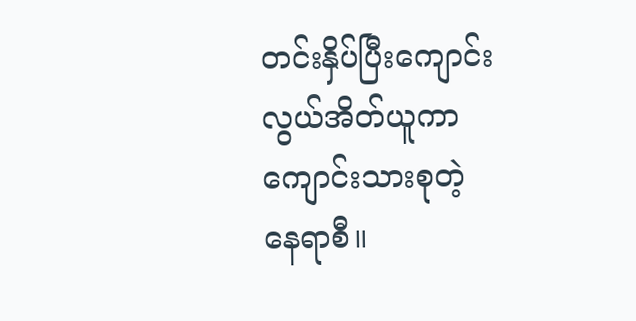တင်းနှိပ်ပြီးကျောင်းလွယ်အိတ်ယူကာ ကျောင်းသားစုတဲ့
နေရာစီ။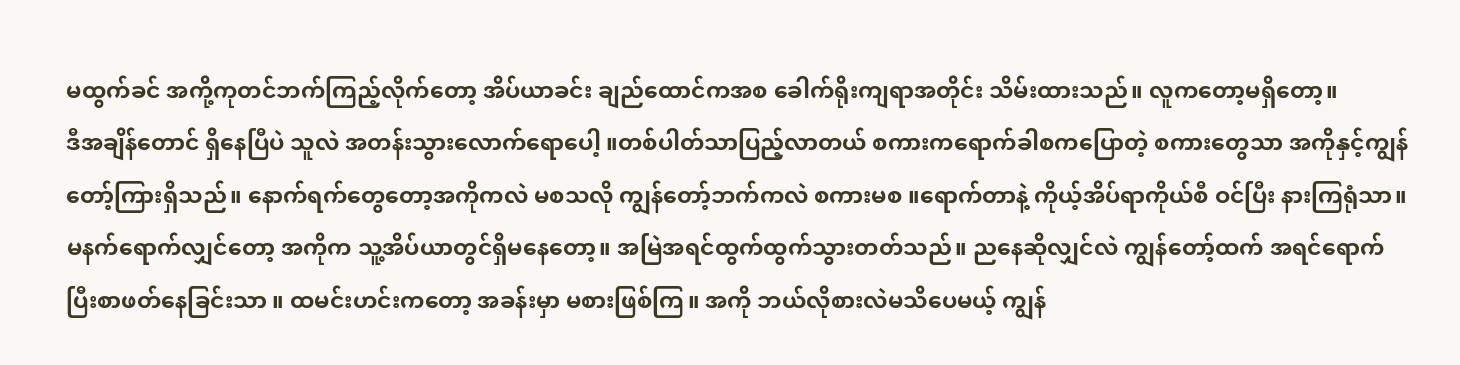မထွက်ခင် အကို့ကုတင်ဘက်ကြည့်လိုက်တော့ အိပ်ယာခင်း ချည်ထောင်ကအစ ခေါက်ရိုးကျရာအတိုင်း သိမ်းထားသည်။ လူကတော့မရှိတော့။
ဒီအချိန်တောင် ရှိနေပြီပဲ သူလဲ အတန်းသွားလောက်ရောပေါ့ ။တစ်ပါတ်သာပြည့်လာတယ် စကားကရောက်ခါစကပြောတဲ့ စကားတွေသာ အကိုနှင့်ကျွန်တော့်ကြားရှိသည်။ နောက်ရက်တွေတော့အကိုကလဲ မစသလို ကျွန်တော့်ဘက်ကလဲ စကားမစ ။ရောက်တာနဲ့ ကိုယ့်အိပ်ရာကိုယ်စီ ဝင်ပြီး နားကြရုံသာ။မနက်ရောက်လျှင်တော့ အကိုက သူ့အိပ်ယာတွင်ရှိမနေတော့။ အမြဲအရင်ထွက်ထွက်သွားတတ်သည်။ ညနေဆိုလျှင်လဲ ကျွန်တော့်ထက် အရင်ရောက်ပြီးစာဖတ်နေခြင်းသာ ။ ထမင်းဟင်းကတော့ အခန်းမှာ မစားဖြစ်ကြ။ အကို ဘယ်လိုစားလဲမသိပေမယ့် ကျွန်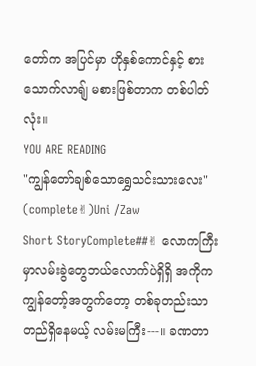တော်က အပြင်မှာ ဟိုနှစ်ကောင်နှင့် စားသောက်လာရျ် မစားဖြစ်တာက တစ်ပါတ်လုံး။
YOU ARE READING
"ကျွန်တော်ချစ်သောရွှေသင်းသားလေး" (complete✌)Uni /Zaw
Short StoryComplete##✌ လောကကြီးမှာလမ်းခွဲတွေဘယ်လောက်ပဲရှိရှိ အကိုက ကျွန်တော့်အတွက်တော့ တစ်ခုတည်းသာ တည်ရှိနေမယ့် လမ်းမကြီး---။ ခဏတာ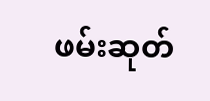ဖမ်းဆုတ်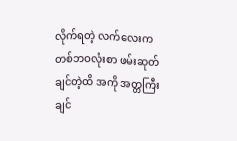လိုက်ရတဲ့ လက်လေးက တစ်ဘဝလုံးစာ ဖမ်းဆုတ်ချင်တဲ့ထိ အကို အတ္တကြီးချင်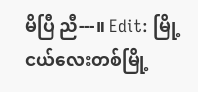မိပြီ ညီ---။ Edit: မြို့ငယ်လေးတစ်မြို့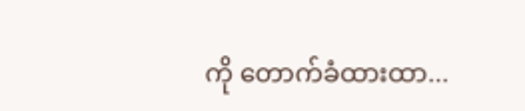ကို တောက်ခံထားထာ...